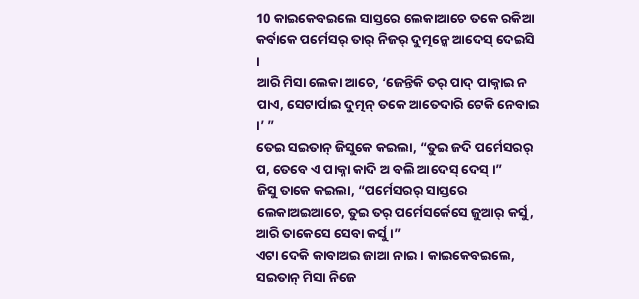10 କାଇକେବଇଲେ ସାସ୍ତରେ ଲେକାଆଚେ ତକେ ରକିଆ କର୍ବାକେ ପର୍ମେସର୍ ତାର୍ ନିଜର୍ ଦୁତ୍ମନ୍କେ ଆଦେସ୍ ଦେଇସି ।
ଆରି ମିସା ଲେକା ଆଚେ, ‘ଜେନ୍ତିକି ତର୍ ପାଦ୍ ପାକ୍ନାଇ ନ ପାଏ, ସେଟାର୍ପାଇ ଦୁତ୍ମନ୍ ତକେ ଆତେଦାରି ଟେକି ନେବାଇ ।’ ”
ତେଇ ସଇତାନ୍ ଜିସୁକେ କଇଲା, “ତୁଇ ଜଦି ପର୍ମେସରର୍ ପ, ତେବେ ଏ ପାକ୍ନା କାଦି ଅ ବଲି ଆଦେସ୍ ଦେସ୍ ।”
ଜିସୁ ତାକେ କଇଲା, “ପର୍ମେସରର୍ ସାସ୍ତରେ ଲେକାଅଇଆଚେ, ତୁଇ ତର୍ ପର୍ମେସର୍କେସେ ଜୁଆର୍ କର୍ସୁ, ଆରି ତାକେସେ ସେବା କର୍ସୁ ।”
ଏଟା ଦେକି କାବାଅଇ ଜାଆ ନାଇ । କାଇକେବଇଲେ, ସଇତାନ୍ ମିସା ନିଜେ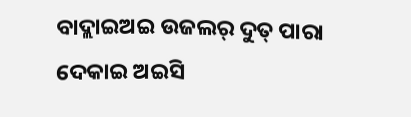ବାଦ୍ଲାଇଅଇ ଉଜଲର୍ ଦୁତ୍ ପାରା ଦେକାଇ ଅଇସି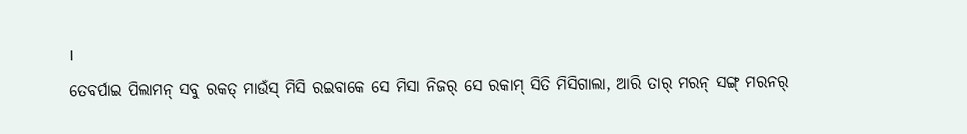।
ତେବର୍ପାଇ ପିଲାମନ୍ ସବୁ ରକତ୍ ମାଉଁସ୍ ମିସି ରଇବାକେ ସେ ମିସା ନିଜର୍ ସେ ରକାମ୍ ସିତି ମିସିଗାଲା, ଆରି ତାର୍ ମରନ୍ ସଙ୍ଗ୍ ମରନର୍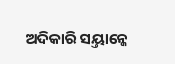ଅଦିକାରି ସୟ୍ତାନ୍କେ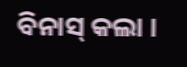ବିନାସ୍ କଲା ।